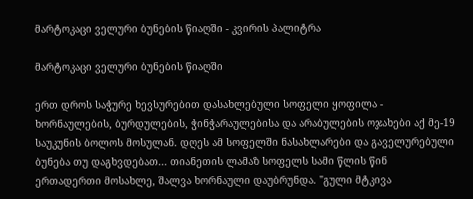მარტოკაცი ველური ბუნების წიაღში - კვირის პალიტრა

მარტოკაცი ველური ბუნების წიაღში

ერთ დროს საჭურე ხევსურებით დასახლებული სოფელი ყოფილა - ხორნაულების, ბურდულების, ჭინჭარაულებისა და არაბულების ოჯახები აქ მე-19 საუკუნის ბოლოს მოსულან. დღეს ამ სოფელში ნასახლარები და გაველურებული ბუნება თუ დაგხვდებათ... თიანეთის ლამაზ სოფელს სამი წლის წინ ერთადერთი მოსახლე, შალვა ხორნაული დაუბრუნდა. "გული მტკივა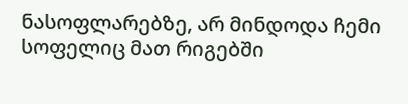ნასოფლარებზე, არ მინდოდა ჩემი სოფელიც მათ რიგებში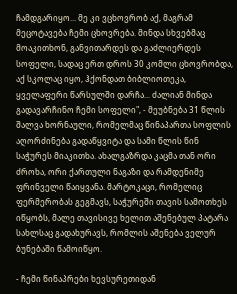ჩამდგარიყო... მე კი ვცხოვრობ აქ, მაგრამ მეცოტავება ჩემი ცხოვრება. მინდა სხვებმაც მოაკითხონ, განვითარდეს და გაძლიერდეს სოფელი, სადაც ერთ დროს 30 კომლი ცხოვრობდა, აქ სკოლაც იყო, ჰქონდათ ბიბლიოთეკა, ყველაფერი წარსულში დარჩა... ძალიან მინდა გადავარჩინო ჩემი სოფელი", - მეუბნება 31 წლის შალვა ხორნაული, რომელმაც წინაპართა სოფლის აღორძინება გადაწყვიტა და სამი წლის წინ საჭურეს მიაკითხა. ახალგაზრდა კაცმა თან ორი ძროხა, ორი ქართული ნაგაზი და რამდენიმე ფრინველი წაიყვანა. მარტოკაცი, რომელიც ფერმერობას გეგმავს, საჭურეში თავის სამოთხეს იწყობს, მალე თავისივე ხელით აშენებულ პატარა სახლსაც გადახურავს, რომლის აშენება ველურ ბუნებაში წამოიწყო.

- ჩემი წინაპრები ხევსურეთიდან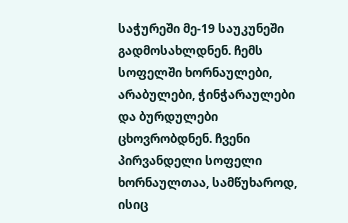საჭურეში მე-19 საუკუნეში გადმოსახლდნენ. ჩემს სოფელში ხორნაულები, არაბულები, ჭინჭარაულები და ბურდულები ცხოვრობდნენ. ჩვენი პირვანდელი სოფელი ხორნაულთაა, სამწუხაროდ, ისიც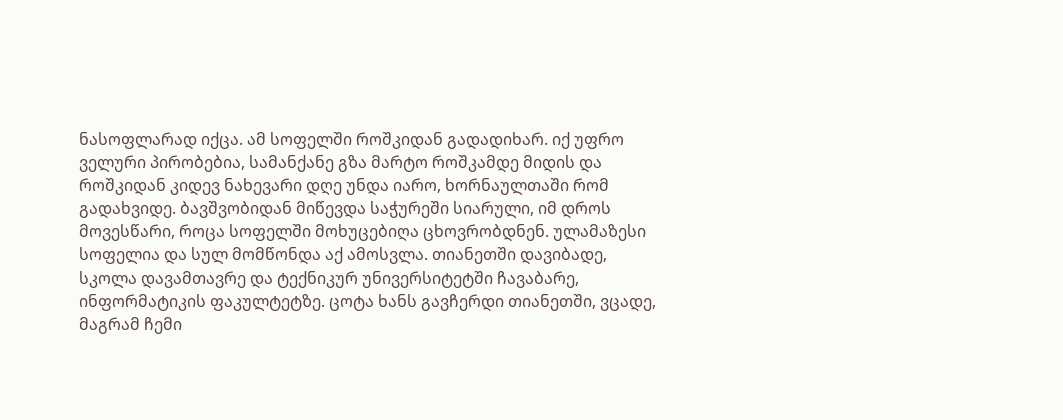ნასოფლარად იქცა. ამ სოფელში როშკიდან გადადიხარ. იქ უფრო ველური პირობებია, სამანქანე გზა მარტო როშკამდე მიდის და როშკიდან კიდევ ნახევარი დღე უნდა იარო, ხორნაულთაში რომ გადახვიდე. ბავშვობიდან მიწევდა საჭურეში სიარული, იმ დროს მოვესწარი, როცა სოფელში მოხუცებიღა ცხოვრობდნენ. ულამაზესი სოფელია და სულ მომწონდა აქ ამოსვლა. თიანეთში დავიბადე, სკოლა დავამთავრე და ტექნიკურ უნივერსიტეტში ჩავაბარე, ინფორმატიკის ფაკულტეტზე. ცოტა ხანს გავჩერდი თიანეთში, ვცადე, მაგრამ ჩემი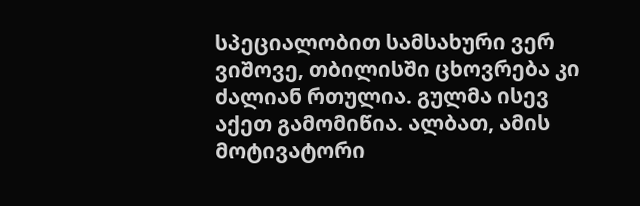სპეციალობით სამსახური ვერ ვიშოვე, თბილისში ცხოვრება კი ძალიან რთულია. გულმა ისევ აქეთ გამომიწია. ალბათ, ამის მოტივატორი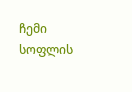ჩემი სოფლის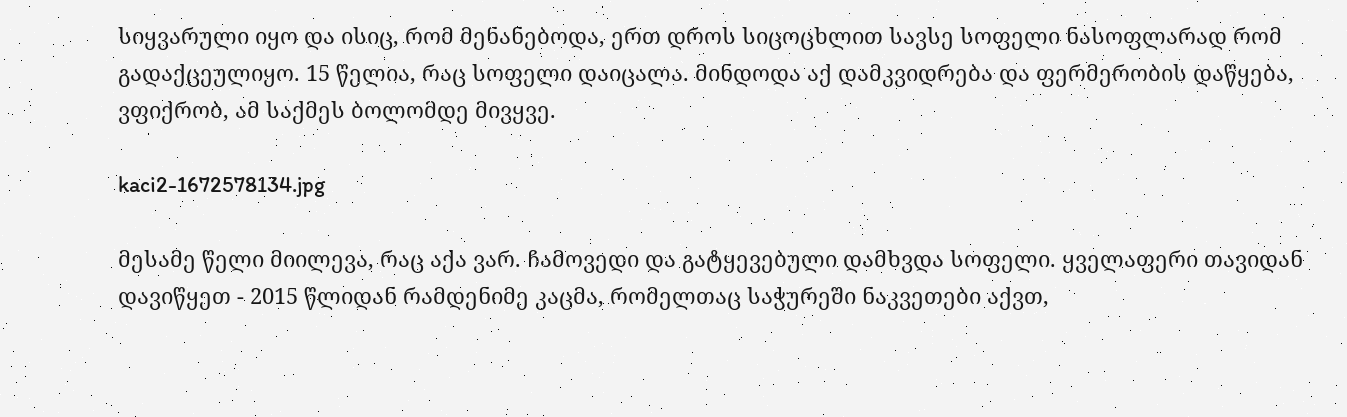სიყვარული იყო და ისიც, რომ მენანებოდა, ერთ დროს სიცოცხლით სავსე სოფელი ნასოფლარად რომ გადაქცეულიყო. 15 წელია, რაც სოფელი დაიცალა. მინდოდა აქ დამკვიდრება და ფერმერობის დაწყება, ვფიქრობ, ამ საქმეს ბოლომდე მივყვე.

kaci2-1672578134.jpg

მესამე წელი მიილევა, რაც აქა ვარ. ჩამოვედი და გატყევებული დამხვდა სოფელი. ყველაფერი თავიდან დავიწყეთ - 2015 წლიდან რამდენიმე კაცმა, რომელთაც საჭურეში ნაკვეთები აქვთ,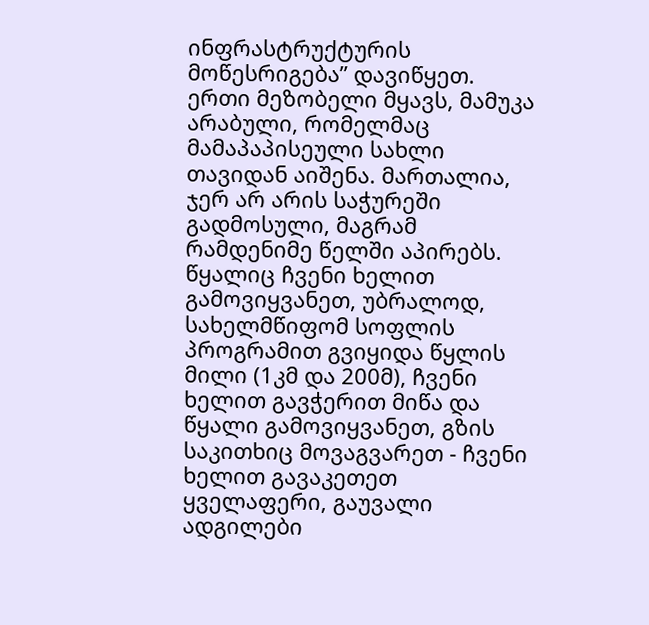ინფრასტრუქტურის მოწესრიგება” დავიწყეთ. ერთი მეზობელი მყავს, მამუკა არაბული, რომელმაც მამაპაპისეული სახლი თავიდან აიშენა. მართალია, ჯერ არ არის საჭურეში გადმოსული, მაგრამ რამდენიმე წელში აპირებს. წყალიც ჩვენი ხელით გამოვიყვანეთ, უბრალოდ, სახელმწიფომ სოფლის პროგრამით გვიყიდა წყლის მილი (1კმ და 200მ), ჩვენი ხელით გავჭერით მიწა და წყალი გამოვიყვანეთ, გზის საკითხიც მოვაგვარეთ - ჩვენი ხელით გავაკეთეთ ყველაფერი, გაუვალი ადგილები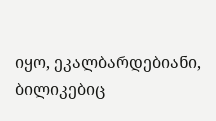იყო, ეკალბარდებიანი, ბილიკებიც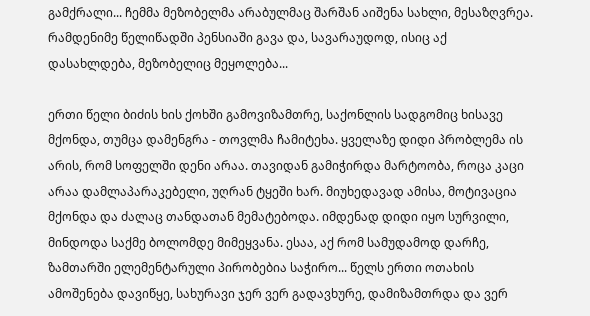გამქრალი... ჩემმა მეზობელმა არაბულმაც შარშან აიშენა სახლი, მესაზღვრეა. რამდენიმე წელიწადში პენსიაში გავა და, სავარაუდოდ, ისიც აქ დასახლდება, მეზობელიც მეყოლება...

ერთი წელი ბიძის ხის ქოხში გამოვიზამთრე, საქონლის სადგომიც ხისავე მქონდა, თუმცა დამენგრა - თოვლმა ჩამიტეხა. ყველაზე დიდი პრობლემა ის არის, რომ სოფელში დენი არაა. თავიდან გამიჭირდა მარტოობა, როცა კაცი არაა დამლაპარაკებელი, უღრან ტყეში ხარ. მიუხედავად ამისა, მოტივაცია მქონდა და ძალაც თანდათან მემატებოდა. იმდენად დიდი იყო სურვილი, მინდოდა საქმე ბოლომდე მიმეყვანა. ესაა, აქ რომ სამუდამოდ დარჩე, ზამთარში ელემენტარული პირობებია საჭირო... წელს ერთი ოთახის ამოშენება დავიწყე, სახურავი ჯერ ვერ გადავხურე, დამიზამთრდა და ვერ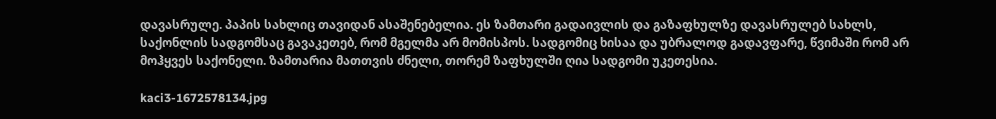დავასრულე. პაპის სახლიც თავიდან ასაშენებელია. ეს ზამთარი გადაივლის და გაზაფხულზე დავასრულებ სახლს, საქონლის სადგომსაც გავაკეთებ, რომ მგელმა არ მომისპოს. სადგომიც ხისაა და უბრალოდ გადავფარე, წვიმაში რომ არ მოჰყვეს საქონელი. ზამთარია მათთვის ძნელი, თორემ ზაფხულში ღია სადგომი უკეთესია.

kaci3-1672578134.jpg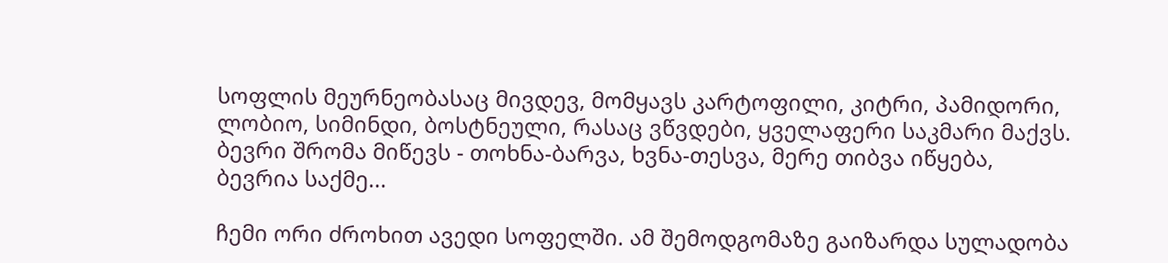სოფლის მეურნეობასაც მივდევ, მომყავს კარტოფილი, კიტრი, პამიდორი, ლობიო, სიმინდი, ბოსტნეული, რასაც ვწვდები, ყველაფერი საკმარი მაქვს. ბევრი შრომა მიწევს - თოხნა-ბარვა, ხვნა-თესვა, მერე თიბვა იწყება, ბევრია საქმე...

ჩემი ორი ძროხით ავედი სოფელში. ამ შემოდგომაზე გაიზარდა სულადობა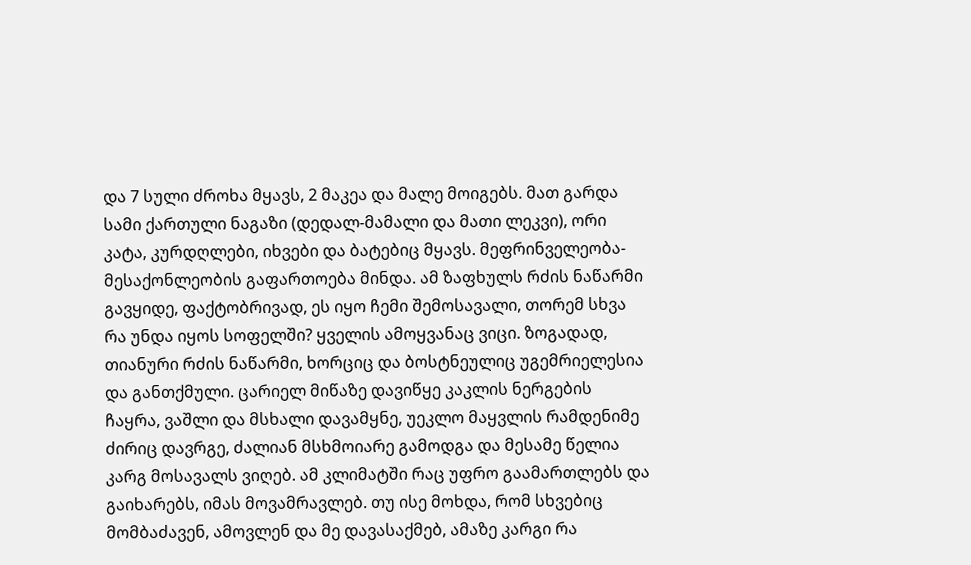და 7 სული ძროხა მყავს, 2 მაკეა და მალე მოიგებს. მათ გარდა სამი ქართული ნაგაზი (დედალ-მამალი და მათი ლეკვი), ორი კატა, კურდღლები, იხვები და ბატებიც მყავს. მეფრინველეობა-მესაქონლეობის გაფართოება მინდა. ამ ზაფხულს რძის ნაწარმი გავყიდე, ფაქტობრივად, ეს იყო ჩემი შემოსავალი, თორემ სხვა რა უნდა იყოს სოფელში? ყველის ამოყვანაც ვიცი. ზოგადად, თიანური რძის ნაწარმი, ხორციც და ბოსტნეულიც უგემრიელესია და განთქმული. ცარიელ მიწაზე დავიწყე კაკლის ნერგების ჩაყრა, ვაშლი და მსხალი დავამყნე, უეკლო მაყვლის რამდენიმე ძირიც დავრგე, ძალიან მსხმოიარე გამოდგა და მესამე წელია კარგ მოსავალს ვიღებ. ამ კლიმატში რაც უფრო გაამართლებს და გაიხარებს, იმას მოვამრავლებ. თუ ისე მოხდა, რომ სხვებიც მომბაძავენ, ამოვლენ და მე დავასაქმებ, ამაზე კარგი რა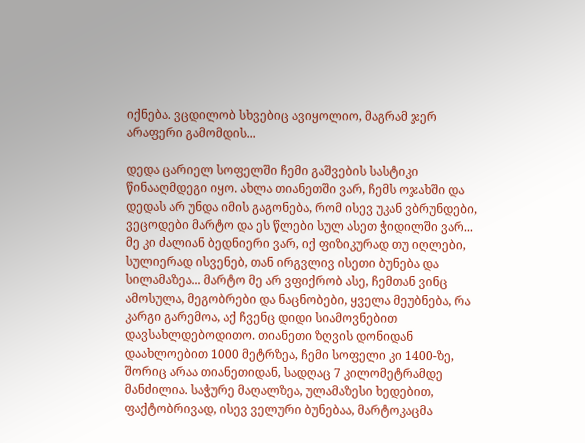იქნება. ვცდილობ სხვებიც ავიყოლიო, მაგრამ ჯერ არაფერი გამომდის...

დედა ცარიელ სოფელში ჩემი გაშვების სასტიკი წინააღმდეგი იყო. ახლა თიანეთში ვარ, ჩემს ოჯახში და დედას არ უნდა იმის გაგონება, რომ ისევ უკან ვბრუნდები, ვეცოდები მარტო და ეს წლები სულ ასეთ ჭიდილში ვარ... მე კი ძალიან ბედნიერი ვარ, იქ ფიზიკურად თუ იღლები, სულიერად ისვენებ, თან ირგვლივ ისეთი ბუნება და სილამაზეა... მარტო მე არ ვფიქრობ ასე, ჩემთან ვინც ამოსულა, მეგობრები და ნაცნობები, ყველა მეუბნება, რა კარგი გარემოა, აქ ჩვენც დიდი სიამოვნებით დავსახლდებოდითო. თიანეთი ზღვის დონიდან დაახლოებით 1000 მეტრზეა, ჩემი სოფელი კი 1400-ზე, შორიც არაა თიანეთიდან, სადღაც 7 კილომეტრამდე მანძილია. საჭურე მაღალზეა, ულამაზესი ხედებით, ფაქტობრივად, ისევ ველური ბუნებაა, მარტოკაცმა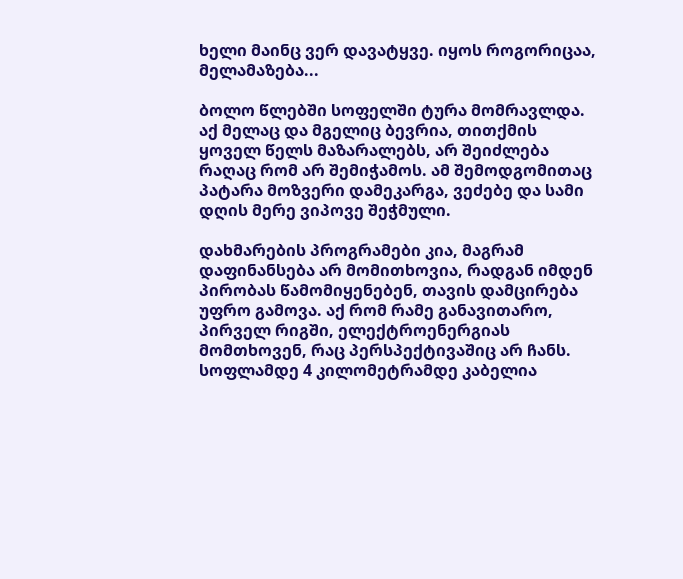ხელი მაინც ვერ დავატყვე. იყოს როგორიცაა, მელამაზება...

ბოლო წლებში სოფელში ტურა მომრავლდა. აქ მელაც და მგელიც ბევრია, თითქმის ყოველ წელს მაზარალებს, არ შეიძლება რაღაც რომ არ შემიჭამოს. ამ შემოდგომითაც პატარა მოზვერი დამეკარგა, ვეძებე და სამი დღის მერე ვიპოვე შეჭმული.

დახმარების პროგრამები კია, მაგრამ დაფინანსება არ მომითხოვია, რადგან იმდენ პირობას წამომიყენებენ, თავის დამცირება უფრო გამოვა. აქ რომ რამე განავითარო, პირველ რიგში, ელექტროენერგიას მომთხოვენ, რაც პერსპექტივაშიც არ ჩანს. სოფლამდე 4 კილომეტრამდე კაბელია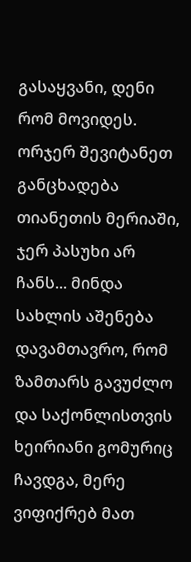გასაყვანი, დენი რომ მოვიდეს. ორჯერ შევიტანეთ განცხადება თიანეთის მერიაში, ჯერ პასუხი არ ჩანს... მინდა სახლის აშენება დავამთავრო, რომ ზამთარს გავუძლო და საქონლისთვის ხეირიანი გომურიც ჩავდგა, მერე ვიფიქრებ მათ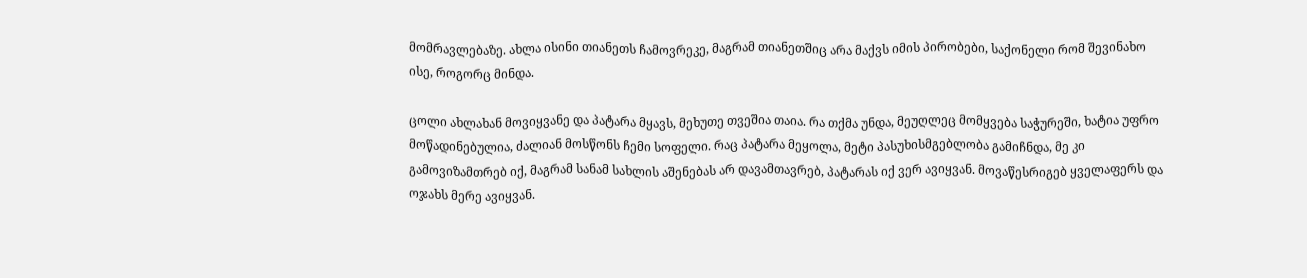მომრავლებაზე. ახლა ისინი თიანეთს ჩამოვრეკე, მაგრამ თიანეთშიც არა მაქვს იმის პირობები, საქონელი რომ შევინახო ისე, როგორც მინდა.

ცოლი ახლახან მოვიყვანე და პატარა მყავს, მეხუთე თვეშია თაია. რა თქმა უნდა, მეუღლეც მომყვება საჭურეში, ხატია უფრო მოწადინებულია, ძალიან მოსწონს ჩემი სოფელი. რაც პატარა მეყოლა, მეტი პასუხისმგებლობა გამიჩნდა, მე კი გამოვიზამთრებ იქ, მაგრამ სანამ სახლის აშენებას არ დავამთავრებ, პატარას იქ ვერ ავიყვან. მოვაწესრიგებ ყველაფერს და ოჯახს მერე ავიყვან.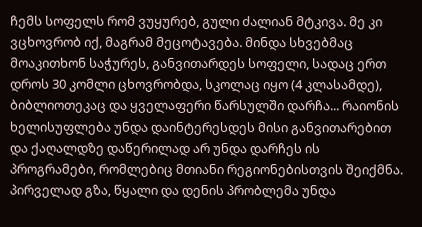ჩემს სოფელს რომ ვუყურებ, გული ძალიან მტკივა. მე კი ვცხოვრობ იქ, მაგრამ მეცოტავება. მინდა სხვებმაც მოაკითხონ საჭურეს, განვითარდეს სოფელი, სადაც ერთ დროს 30 კომლი ცხოვრობდა, სკოლაც იყო (4 კლასამდე), ბიბლიოთეკაც და ყველაფერი წარსულში დარჩა... რაიონის ხელისუფლება უნდა დაინტერესდეს მისი განვითარებით და ქაღალდზე დაწერილად არ უნდა დარჩეს ის პროგრამები, რომლებიც მთიანი რეგიონებისთვის შეიქმნა. პირველად გზა, წყალი და დენის პრობლემა უნდა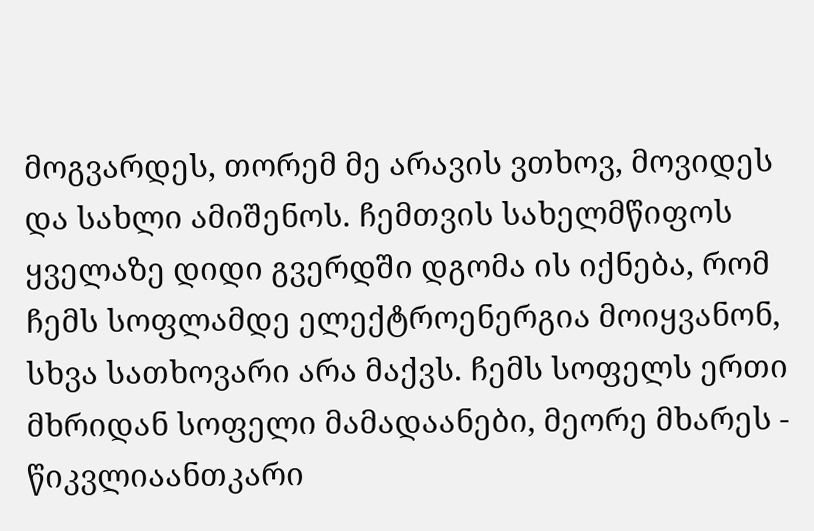მოგვარდეს, თორემ მე არავის ვთხოვ, მოვიდეს და სახლი ამიშენოს. ჩემთვის სახელმწიფოს ყველაზე დიდი გვერდში დგომა ის იქნება, რომ ჩემს სოფლამდე ელექტროენერგია მოიყვანონ, სხვა სათხოვარი არა მაქვს. ჩემს სოფელს ერთი მხრიდან სოფელი მამადაანები, მეორე მხარეს - წიკვლიაანთკარი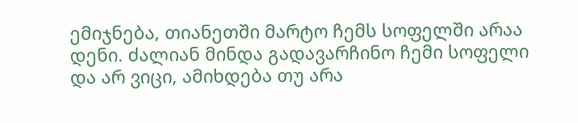ემიჯნება, თიანეთში მარტო ჩემს სოფელში არაა დენი. ძალიან მინდა გადავარჩინო ჩემი სოფელი და არ ვიცი, ამიხდება თუ არა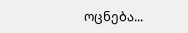ოცნება...